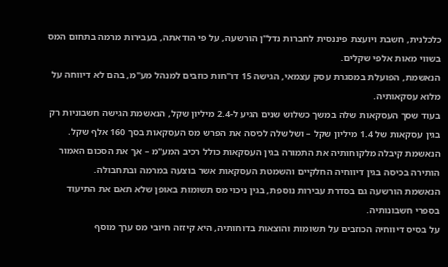כלכלנית, חשבת ויועצת פיננסית לחברות נדל"ן הורשעה, על פי הודאתה, בעבירות מרמה בתחום המס בשווי מאות אלפי שקלים.
הנאשמת, הפועלת במסגרת עסק עצמאי, הגישה 15 דו"חות כוזבים למנהל מע"מ, בהם לא דיווחה על מלוא עסקאותיה.
בעוד שסך העסקאות שלה במשך כשלוש שנים הגיע ל-2.4 מיליון שקל, הנאשמת הגישה חשבוניות רק בגין עסקאות של 1.4 מיליון שקל – ושלשלה לכיסה את הפרש מס העסקאות בסך 160 אלף שקל.
הנאשמת קיבלה מלקוחותיה את התמורה בגין העסקאות כולל רכיב המע"מ – אך את הסכום האמור הותירה בכיסה בגין דיווחיה החלקיים והשמטת העסקאות אשר בוצעה במרמה ובתחבולה.
הנאשמת הורשעה גם בסדרת עבירות נוספת, בגין ניכוי מס תשומות באופן שלא תאם את התיעוד בספרי חשבונותיה.
על בסיס דיווחיה הכוזבים על תשומות והוצאות בדוחותיה, היא קיזזה חיובי מס ערך מוסף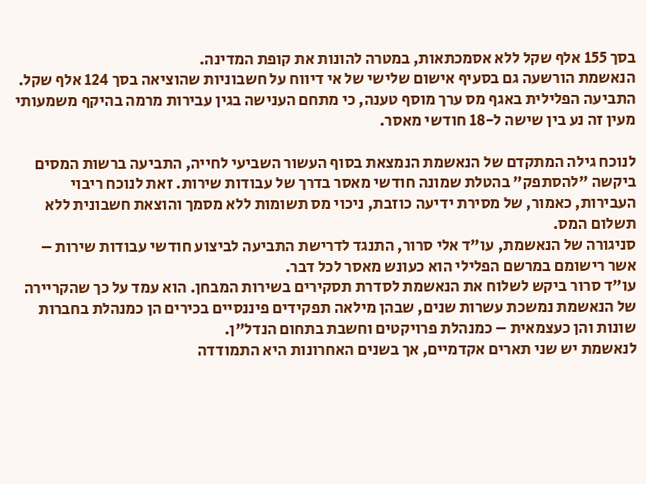בסך 155 אלף שקל ללא אסמכתאות, במטרה להונות את קופת המדינה.
הנאשמת הורשעה גם בסעיף אישום שלישי של אי דיווח על חשבוניות שהוציאה בסך 124 אלף שקל.
התביעה הפלילית באגף מס ערך מוסף טענה, כי מתחם הענישה בגין עבירות מרמה בהיקף משמעותי מעין זה נע בין שישה ל-18 חודשי מאסר.

לנוכח גילה המתקדם של הנאשמת הנמצאת בסוף העשור השביעי לחייה, התביעה ברשות המסים ביקשה "להסתפק" בהטלת שמונה חודשי מאסר בדרך של עבודות שירות. זאת לנוכח ריבוי העבירות, כאמור, של מסירת ידיעה כוזבת, ניכוי מס תשומות ללא מסמך והוצאת חשבונית ללא תשלום המס.
סניגורה של הנאשמת, עו"ד אלי סרור, התנגד לדרישת התביעה לביצוע חודשי עבודות שירות – אשר רישומם במרשם הפלילי הוא כעונש מאסר לכל דבר.
עו"ד סרור ביקש לשלוח את הנאשמת לסדרת תסקירים בשירות המבחן. הוא עמד על כך שהקריירה של הנאשמת נמשכת עשרות שנים, שבהן מילאה תפקידים פיננסיים בכירים הן כמנהלת בחברות שונות והן כעצמאית – כמנהלת פרויקטים וחשבת בתחום הנדל"ן.
לנאשמת יש שני תארים אקדמיים, אך בשנים האחרונות היא התמודדה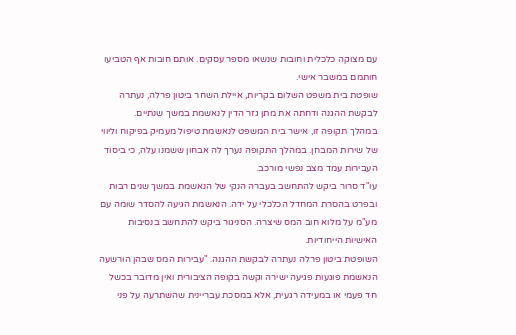עם מצוקה כלכלית וחובות שנשאו מספר עסקים. אותם חובות אף הטביעו חותמם במשבר אישי.
שופטת בית משפט השלום בקריות, איילת השחר ביטון פרלה, נעתרה לבקשת ההגנה ודחתה את מתן גזר הדין לנאשמת במשך שנתיים.
במהלך תקופה זו, אישר בית המשפט לנאשמת טיפול מעמיק בפיקוח וליווי של שירות המבחן. במהלך התקופה נערך לה אבחון ששמנו עלה, כי ביסוד העבירות עמד מצב נפשי מורכב.
עו"ד סרור ביקש להתחשב בעברה הנקי של הנאשמת במשך שנים רבות ובפרט בהסרת המחדל הכלכלי על ידה. הנאשמת הגיעה להסדר שומה עם מע"מ על מלוא חוב המס שיצרה. הסניגור ביקש להתחשב בנסיבות האישיות הייחודיות.
השופטת ביטון פרלה נעתרה לבקשת ההגנה. "עבירות המס שבהן הורשעה הנאשמת פוגעות פגיעה ישירה וקשה בקופה הציבורית ואין מדובר בכשל חד פעמי או במעידה רגעית, אלא במסכת עבריינית שהשתרעה על פני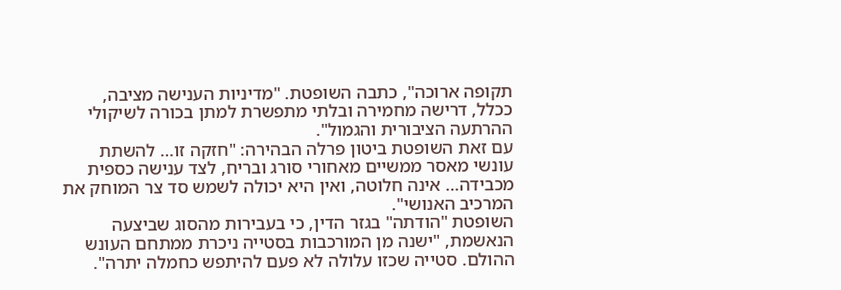תקופה ארוכה", כתבה השופטת. "מדיניות הענישה מציבה, ככלל, דרישה מחמירה ובלתי מתפשרת למתן בכורה לשיקולי ההרתעה הציבורית והגמול".
עם זאת השופטת ביטון פרלה הבהירה: "חזקה זו… להשתת עונשי מאסר ממשיים מאחורי סורג ובריח, לצד ענישה כספית מכבידה… אינה חלוטה, ואין היא יכולה לשמש סד צר המוחק את המרכיב האנושי".
השופטת "הודתה" בגזר הדין, כי בעבירות מהסוג שביצעה הנאשמת, "ישנה מן המורכבות בסטייה ניכרת ממתחם העונש ההולם. סטייה שכזו עלולה לא פעם להיתפש כחמלה יתרה".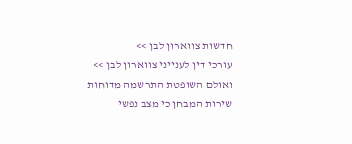חדשות צווארון לבן >>
עורכי דין לענייני צווארון לבן >>
ואולם השופטת התרשמה מדוחות שירות המבחן כי מצב נפשי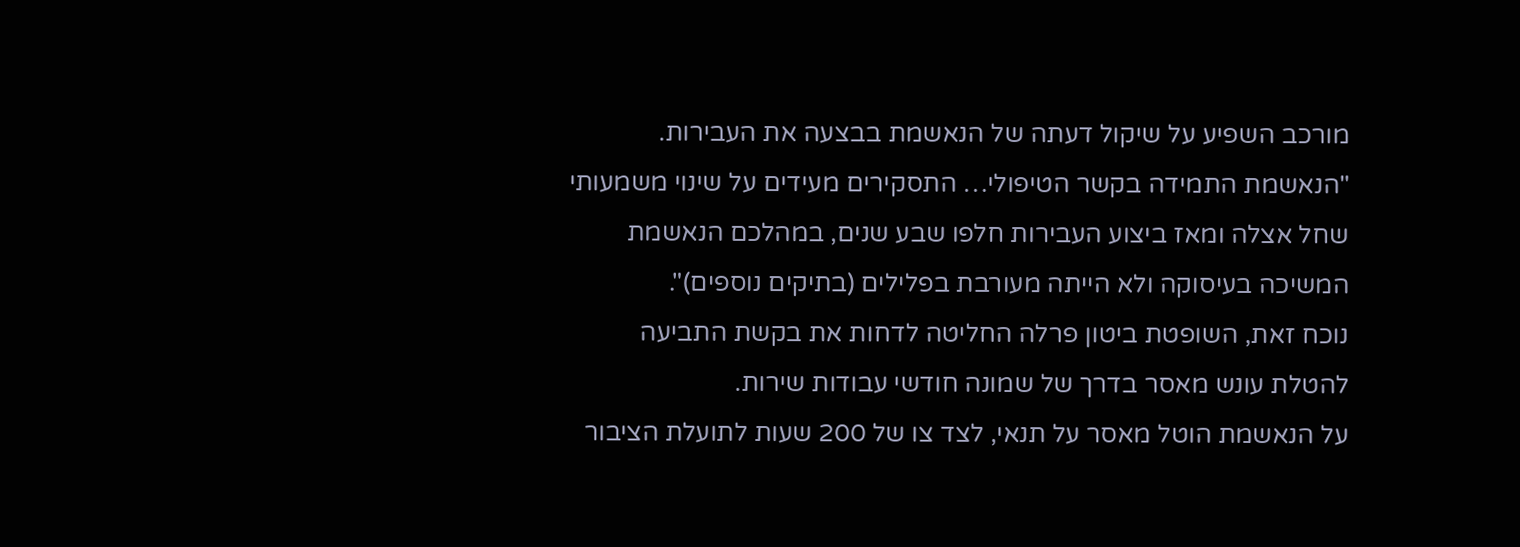מורכב השפיע על שיקול דעתה של הנאשמת בבצעה את העבירות.
"הנאשמת התמידה בקשר הטיפולי… התסקירים מעידים על שינוי משמעותי שחל אצלה ומאז ביצוע העבירות חלפו שבע שנים, במהלכם הנאשמת המשיכה בעיסוקה ולא הייתה מעורבת בפלילים (בתיקים נוספים)".
נוכח זאת, השופטת ביטון פרלה החליטה לדחות את בקשת התביעה להטלת עונש מאסר בדרך של שמונה חודשי עבודות שירות.
על הנאשמת הוטל מאסר על תנאי, לצד צו של 200 שעות לתועלת הציבור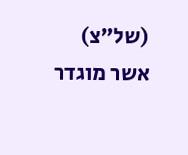(של"צ) אשר מוגדר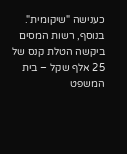כענישה "שיקומית".
בנוסף, רשות המסים ביקשה הטלת קנס של 25 אלף שקל – בית המשפט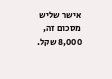אישר שליש מסכום זה, 8,000 שקל.